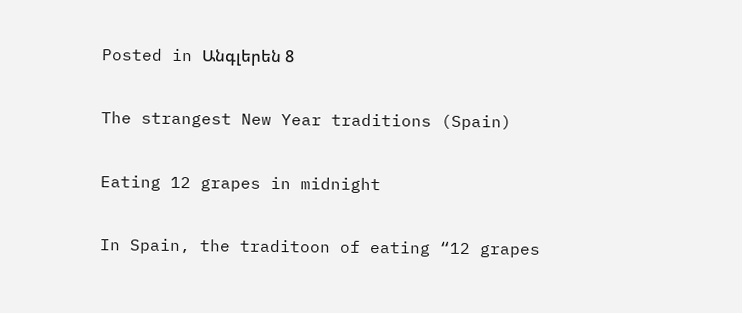Posted in Անգլերեն 8

The strangest New Year traditions (Spain)

Eating 12 grapes in midnight

In Spain, the traditoon of eating “12 grapes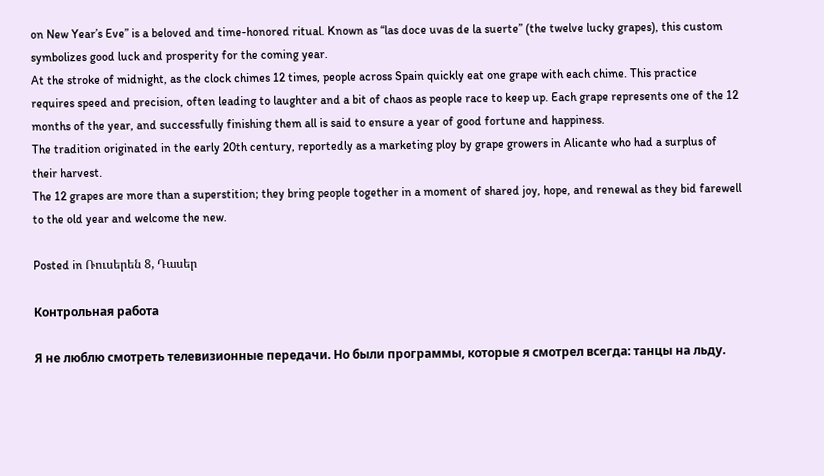on New Year’s Eve” is a beloved and time-honored ritual. Known as “las doce uvas de la suerte” (the twelve lucky grapes), this custom symbolizes good luck and prosperity for the coming year.
At the stroke of midnight, as the clock chimes 12 times, people across Spain quickly eat one grape with each chime. This practice requires speed and precision, often leading to laughter and a bit of chaos as people race to keep up. Each grape represents one of the 12 months of the year, and successfully finishing them all is said to ensure a year of good fortune and happiness.
The tradition originated in the early 20th century, reportedly as a marketing ploy by grape growers in Alicante who had a surplus of their harvest.
The 12 grapes are more than a superstition; they bring people together in a moment of shared joy, hope, and renewal as they bid farewell to the old year and welcome the new.

Posted in Ռուսերեն 8, Դասեր

Контрольная работа

Я не люблю смотреть телевизионные передачи. Но были программы, которые я смотрел всегда: танцы на льду.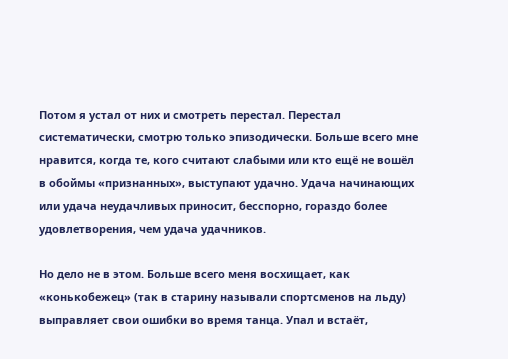Потом я устал от них и смотреть перестал. Перестал систематически, смотрю только эпизодически. Больше всего мне нравится, когда те, кого считают слабыми или кто ещё не вошёл в обоймы «признанных», выступают удачно. Удача начинающих или удача неудачливых приносит, бесспорно, гораздо более удовлетворения, чем удача удачников.

Но дело не в этом. Больше всего меня восхищает, как «конькобежец» (так в старину называли спортсменов на льду) выправляет свои ошибки во время танца. Упал и встаёт,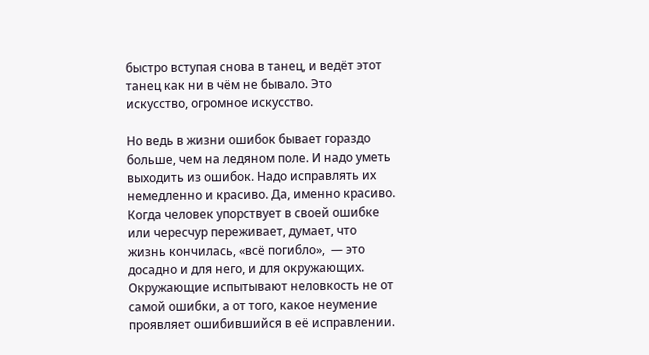быстро вступая снова в танец, и ведёт этот танец как ни в чём не бывало. Это искусство, огромное искусство.

Но ведь в жизни ошибок бывает гораздо больше, чем на ледяном поле. И надо уметь выходить из ошибок. Надо исправлять их немедленно и красиво. Да, именно красиво. Когда человек упорствует в своей ошибке или чересчур переживает, думает, что жизнь кончилась, «всё погибло»,  — это досадно и для него, и для окружающих. Окружающие испытывают неловкость не от самой ошибки, а от того, какое неумение проявляет ошибившийся в её исправлении.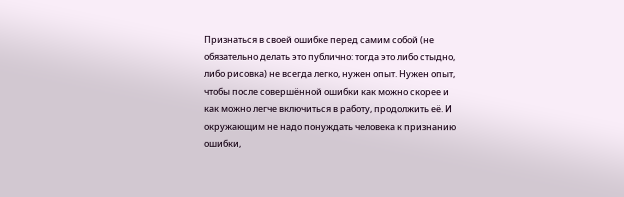Признаться в своей ошибке перед самим собой (не обязательно делать это публично: тогда это либо стыдно, либо рисовка) не всегда легко, нужен опыт. Нужен опыт, чтобы после совершённой ошибки как можно скорее и как можно легче включиться в работу, продолжить её. И окружающим не надо понуждать человека к признанию ошибки,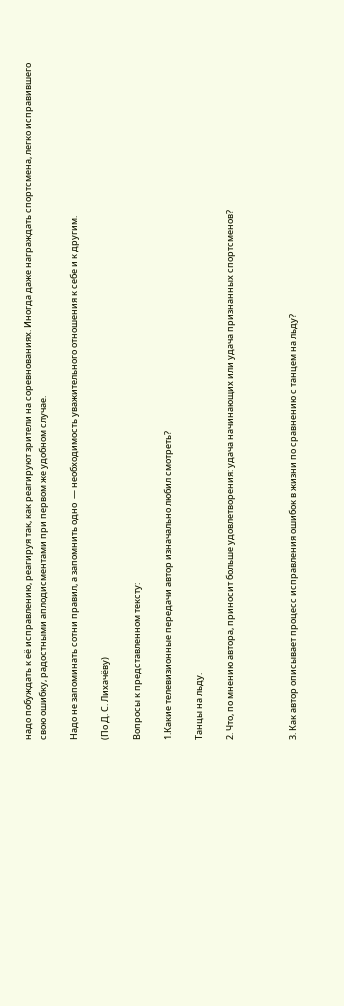надо побуждать к её исправлению, реагируя так, как реагируют зрители на соревнованиях. Иногда даже награждать спортсмена, легко исправившего свою ошибку, радостными аплодисментами при первом же удобном случае.

Надо не запоминать сотни правил, а запомнить одно  — необходимость уважительного отношения к себе и к другим.

(По Д. С. Лихачёву)

Вопросы к представленном тексту:

1.Какие телевизионные передачи автор изначально любил смотреть?

Танцы на льду.

2. Что, по мнению автора, приносит больше удовлетворения: удача начинающих или удача признанных спортсменов?



3. Как автор описывает процесс исправления ошибок в жизни по сравнению с танцем на льду?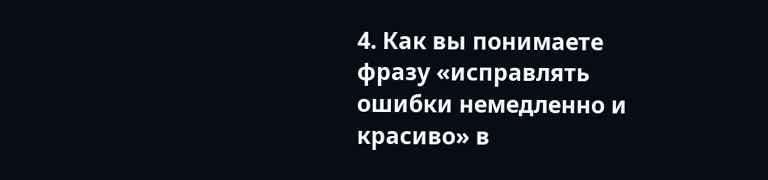4. Как вы понимаете фразу «исправлять ошибки немедленно и красиво» в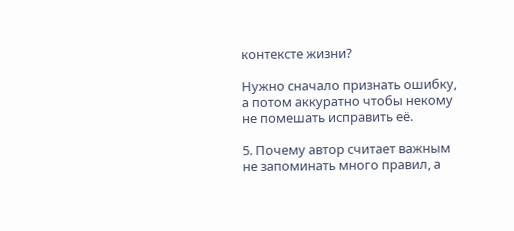контексте жизни?

Нужно сначало признать ошибку, а потом аккуратно чтобы некому не помешать исправить её.

5. Почему автор считает важным не запоминать много правил, а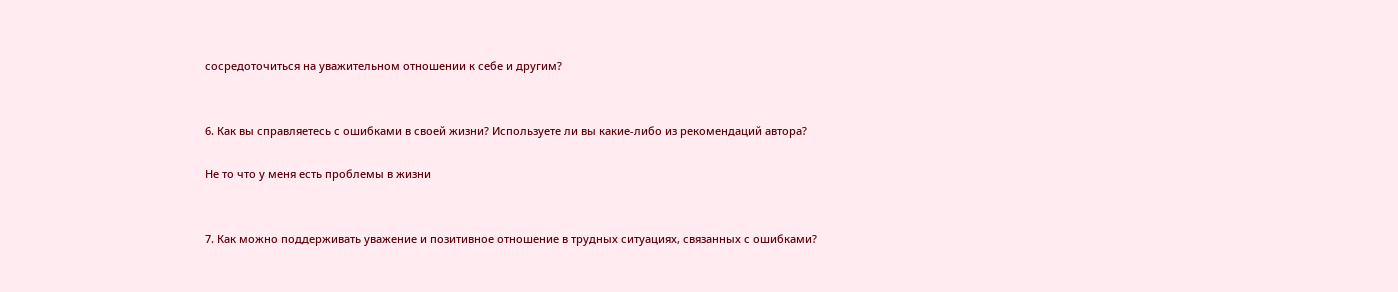сосредоточиться на уважительном отношении к себе и другим?


6. Как вы справляетесь с ошибками в своей жизни? Используете ли вы какие-либо из рекомендаций автора?

Не то что у меня есть проблемы в жизни


7. Как можно поддерживать уважение и позитивное отношение в трудных ситуациях, связанных с ошибками?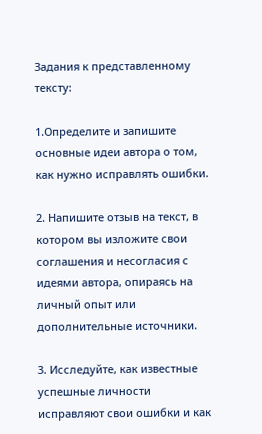Задания к представленному тексту:

1.Определите и запишите основные идеи автора о том, как нужно исправлять ошибки.

2. Напишите отзыв на текст, в котором вы изложите свои соглашения и несогласия с идеями автора, опираясь на личный опыт или дополнительные источники.

3. Исследуйте, как известные успешные личности исправляют свои ошибки и как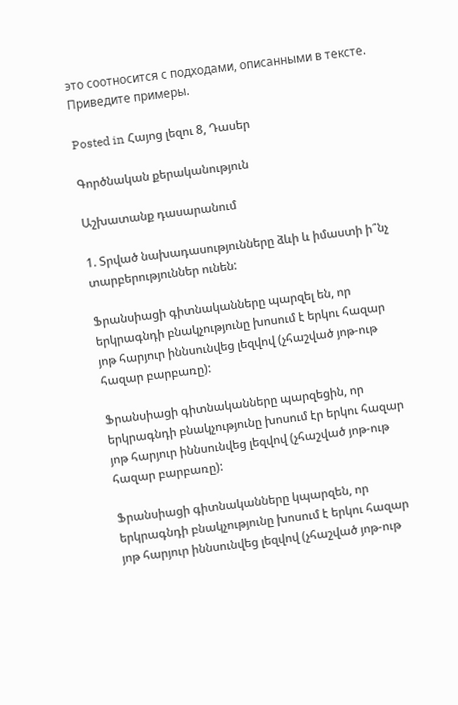это соотносится с подходами, описанными в тексте. Приведите примеры.

Posted in Հայոց լեզու 8, Դասեր

Գործնական քերականություն

Աշխատանք դասարանում

1. Տրված նախադասությունները ձևի և իմաստի ի՞նչ տարբերություններ ունեն:

Ֆրանսիացի գիտնականները պարզել են, որ երկրագնդի բնակչությունը խոսում է երկու հազար յոթ հարյուր իննսունվեց լեզվով (չհաշված յոթ-ութ հազար բարբառը):

Ֆրանսիացի գիտնականները պարզեցին, որ երկրագնդի բնակչությունը խոսում էր երկու հազար յոթ հարյուր իննսունվեց լեզվով (չհաշված յոթ-ութ հազար բարբառը):

Ֆրանսիացի գիտնականները կպարզեն, որ երկրագնդի բնակչությունը խոսում է երկու հազար յոթ հարյուր իննսունվեց լեզվով (չհաշված յոթ-ութ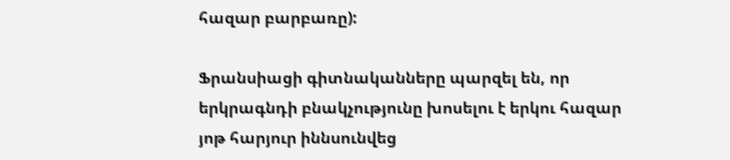հազար բարբառը):

Ֆրանսիացի գիտնականները պարզել են, որ երկրագնդի բնակչությունը խոսելու է երկու հազար յոթ հարյուր իննսունվեց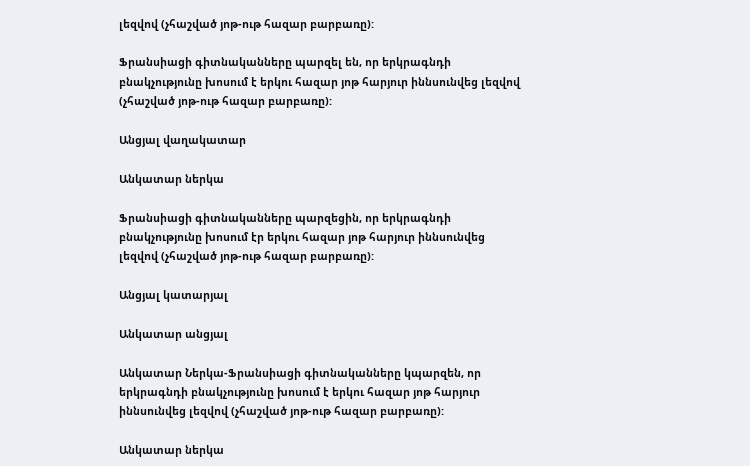լեզվով (չհաշված յոթ-ութ հազար բարբառը):

Ֆրանսիացի գիտնականները պարզել են, որ երկրագնդի բնակչությունը խոսում է երկու հազար յոթ հարյուր իննսունվեց լեզվով (չհաշված յոթ-ութ հազար բարբառը):

Անցյալ վաղակատար

Անկատար ներկա

Ֆրանսիացի գիտնականները պարզեցին, որ երկրագնդի բնակչությունը խոսում էր երկու հազար յոթ հարյուր իննսունվեց լեզվով (չհաշված յոթ-ութ հազար բարբառը):

Անցյալ կատարյալ

Անկատար անցյալ

Անկատար Ներկա-Ֆրանսիացի գիտնականները կպարզեն, որ երկրագնդի բնակչությունը խոսում է երկու հազար յոթ հարյուր իննսունվեց լեզվով (չհաշված յոթ-ութ հազար բարբառը):

Անկատար ներկա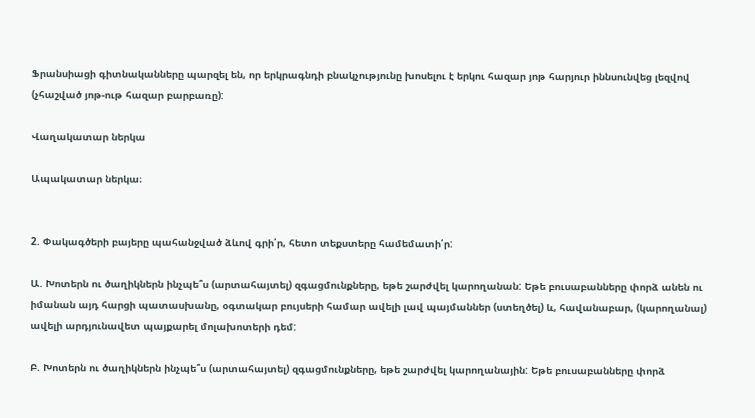Ֆրանսիացի գիտնականները պարզել են, որ երկրագնդի բնակչությունը խոսելու է երկու հազար յոթ հարյուր իննսունվեց լեզվով (չհաշված յոթ-ութ հազար բարբառը):

Վաղակատար ներկա

Ապակատար ներկա։


2. Փակագծերի բայերը պահանջված ձևով գրի՛ր, հետո տեքստերը համեմատի՛ր:

Ա. Խոտերն ու ծաղիկներն ինչպե՞ս (արտահայտել) զգացմունքները, եթե շարժվել կարողանան: Եթե բուսաբանները փորձ անեն ու իմանան այդ հարցի պատասխանը, օգտակար բույսերի համար ավելի լավ պայմաններ (ստեղծել) և, հավանաբար, (կարողանալ) ավելի արդյունավետ պայքարել մոլախոտերի դեմ:

Բ. Խոտերն ու ծաղիկներն ինչպե՞ս (արտահայտել) զգացմունքները, եթե շարժվել կարողանային: Եթե բուսաբանները փորձ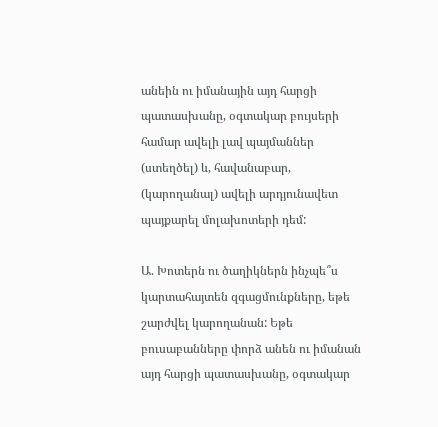անեին ու իմանային այդ հարցի պատասխանը, օգտակար բույսերի համար ավելի լավ պայմաններ (ստեղծել) և, հավանաբար, (կարողանալ) ավելի արդյունավետ պայքարել մոլախոտերի դեմ:

Ա. Խոտերն ու ծաղիկներն ինչպե՞ս կարտահայտեն զգացմունքները, եթե շարժվել կարողանան: Եթե բուսաբանները փորձ անեն ու իմանան այդ հարցի պատասխանը, օգտակար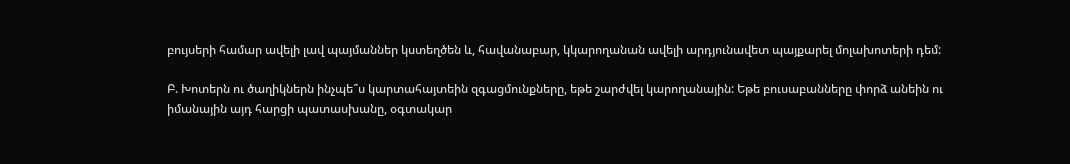բույսերի համար ավելի լավ պայմաններ կստեղծեն և, հավանաբար, կկարողանան ավելի արդյունավետ պայքարել մոլախոտերի դեմ:

Բ. Խոտերն ու ծաղիկներն ինչպե՞ս կարտահայտեին զգացմունքները, եթե շարժվել կարողանային: Եթե բուսաբանները փորձ անեին ու իմանային այդ հարցի պատասխանը, օգտակար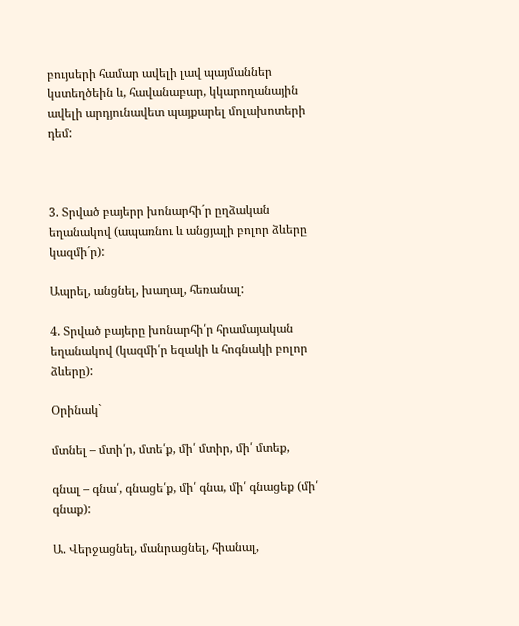բույսերի համար ավելի լավ պայմաններ կստեղծեին և, հավանաբար, կկարողանային ավելի արդյունավետ պայքարել մոլախոտերի դեմ:



3. Տրված բայերր խոնարհի´ր ըղձական եղանակով (ապառնու և անցյալի բոլոր ձևերը կազմի´ր):

Ապրել, անցնել, խաղալ, հեռանալ:

4. Տրված բայերը խոնարհի՛ր հրամայական եղանակով (կազմի՛ր եզակի և հոգնակի բոլոր ձևերը):

Օրինակ`

մտնել – մտի՛ր, մտե՛ք, մի՛ մտիր, մի՛ մտեք,

գնալ – գնա՛, գնացե՛ք, մի՛ գնա, մի՛ գնացեք (մի՛ գնաք):

Ա. Վերջացնել, մանրացնել, հիանալ,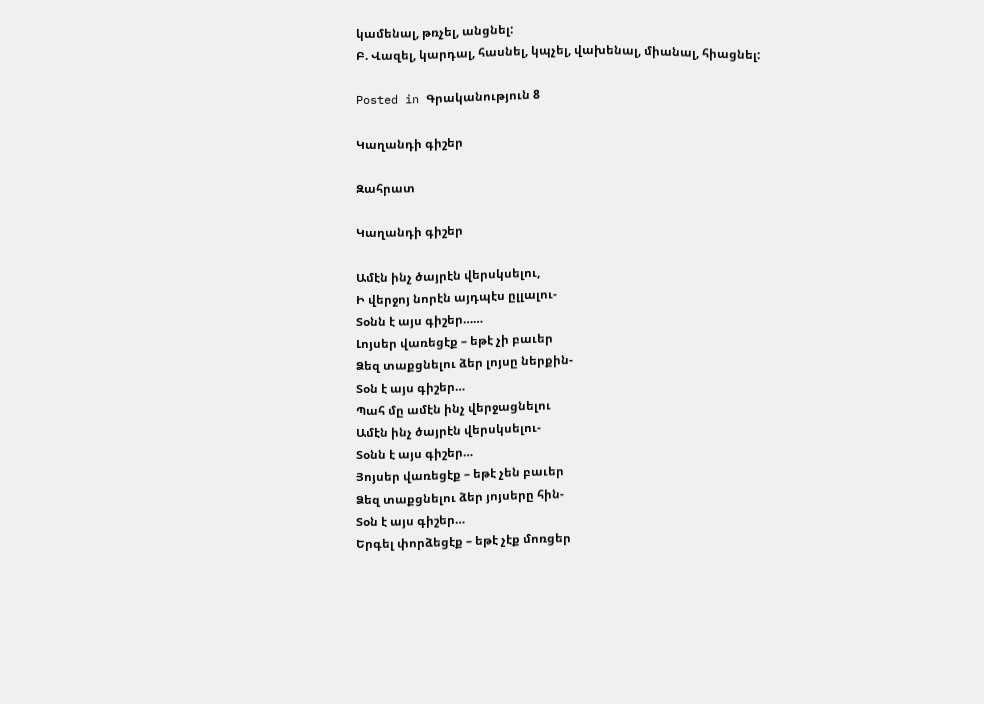կամենալ, թռչել, անցնել:
Բ. Վազել, կարդալ, հասնել, կպչել, վախենալ, միանալ, հիացնել:

Posted in Գրականություն 8

Կաղանդի գիշեր

Զահրատ

Կաղանդի գիշեր

Ամէն ինչ ծայրէն վերսկսելու,
Ի վերջոյ նորէն այդպէս ըլլալու-
Տօնն է այս գիշեր……
Լոյսեր վառեցէք – եթէ չի բաւեր
Ձեզ տաքցնելու ձեր լոյսը ներքին-
Տօն է այս գիշեր…
Պահ մը ամէն ինչ վերջացնելու
Ամէն ինչ ծայրէն վերսկսելու-
Տօնն է այս գիշեր…
Յոյսեր վառեցէք – եթէ չեն բաւեր
Ձեզ տաքցնելու ձեր յոյսերը հին-
Տօն է այս գիշեր…
Երգել փորձեցէք – եթէ չէք մոռցեր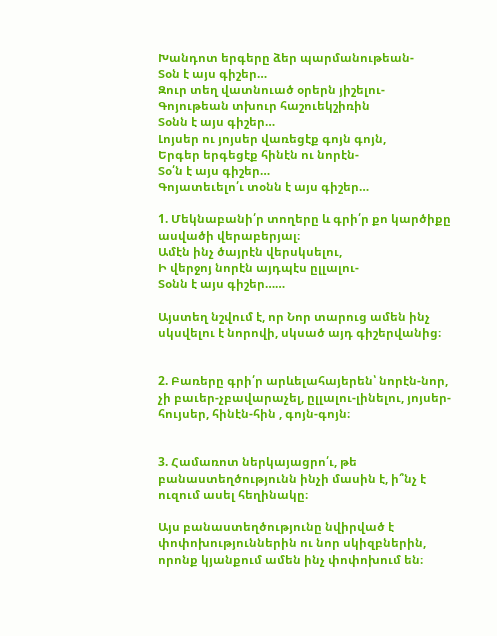Խանդոտ երգերը ձեր պարմանութեան-
Տօն է այս գիշեր…
Զուր տեղ վատնուած օրերն յիշելու-
Գոյութեան տխուր հաշուեկշիռին
Տօնն է այս գիշեր…
Լոյսեր ու յոյսեր վառեցէք գոյն գոյն,
Երգեր երգեցէք հինէն ու նորէն-
Տօ՛ն է այս գիշեր…
Գոյատեւելո՛ւ տօնն է այս գիշեր…

1. Մեկնաբանի՛ր տողերը և գրի՛ր քո կարծիքը ասվածի վերաբերյալ։
Ամէն ինչ ծայրէն վերսկսելու,
Ի վերջոյ նորէն այդպէս ըլլալու-
Տօնն է այս գիշեր……

Այստեղ նշվում է, որ Նոր տարուց ամեն ինչ սկսվելու է նորովի, սկսած այդ գիշերվանից։


2. Բառերը գրի՛ր արևելահայերեն՝ նորէն-նոր, չի բաւեր-չբավարաչել, ըլլալու-լինելու, յոյսեր-հույսեր, հինէն-հին , գոյն-գոյն։


3. Համառոտ ներկայացրո՛ւ, թե բանաստեղծությունն ինչի մասին է, ի՞նչ է ուզում ասել հեղինակը։

Այս բանաստեղծությունը նվիրված է փոփոխություններին ու նոր սկիզբներին, որոնք կյանքում ամեն ինչ փոփոխում են։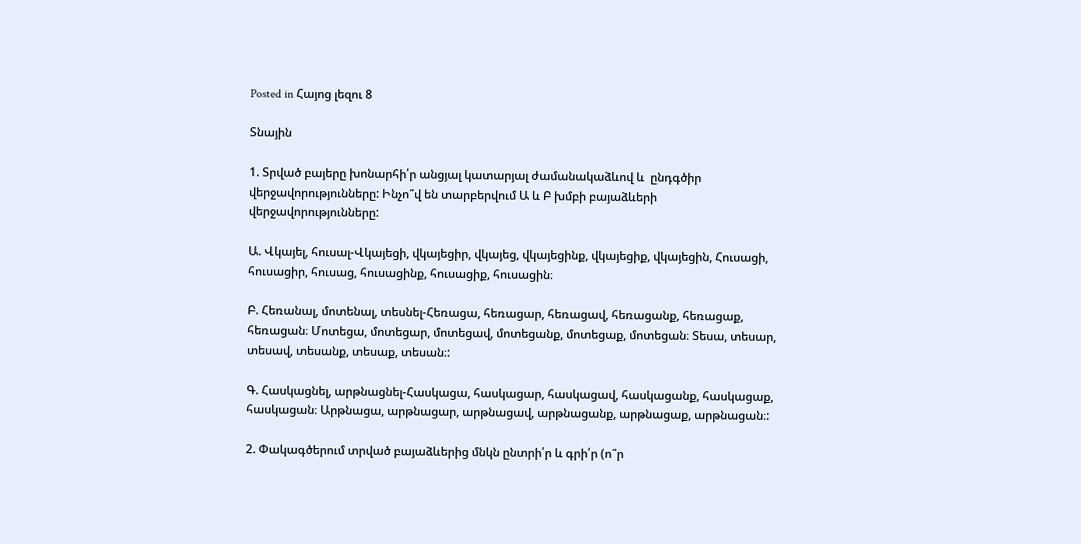Posted in Հայոց լեզու 8

Տնային

1. Տրված բայերը խոնարհի՛ր անցյալ կատարյալ ժամանակաձևով և  ընդգծիր վերջավորությունները: Ինչո՞վ են տարբերվում Ա և Բ խմբի բայաձևերի վերջավորությունները:

Ա. Վկայել, հուսալ-Վկայեցի, վկայեցիր, վկայեց, վկայեցինք, վկայեցիք, վկայեցին, Հուսացի, հուսացիր, հուսաց, հուսացինք, հուսացիք, հուսացին։

Բ. Հեռանալ, մոտենալ, տեսնել-Հեռացա, հեռացար, հեռացավ, հեռացանք, հեռացաք, հեռացան։ Մոտեցա, մոտեցար, մոտեցավ, մոտեցանք, մոտեցաք, մոտեցան։ Տեսա, տեսար, տեսավ, տեսանք, տեսաք, տեսան։:

Գ. Հասկացնել, արթնացնել-Հասկացա, հասկացար, հասկացավ, հասկացանք, հասկացաք, հասկացան։ Արթնացա, արթնացար, արթնացավ, արթնացանք, արթնացաք, արթնացան։:

2. Փակագծերում տրված բայաձևերից մնկն ընտրի՛ր և գրի՛ր (ո՞ր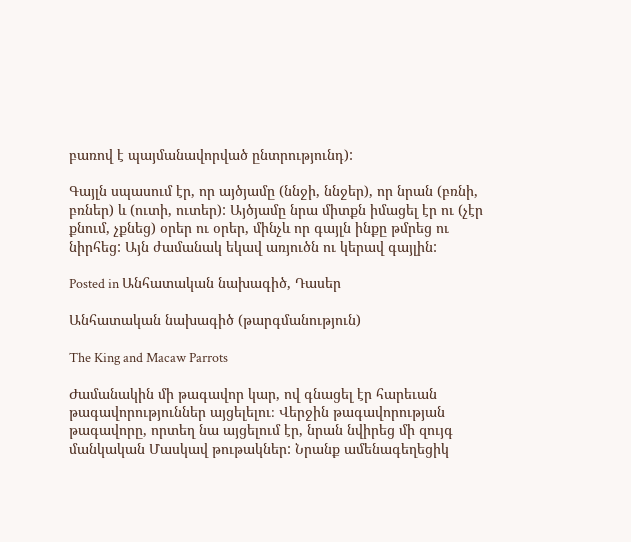բառով է պայմանավորված ընտրությունդ):

Գայլն սպասում էր, որ այծյամը (ննջի, ննջեր), որ նրան (բռնի, բռներ) և (ուտի, ուտեր): Այծյամը նրա միտքն իմացել էր ու (չէր քնում, չքնեց) օրեր ու օրեր, մինչև որ գայլն ինքը թմրեց ու նիրհեց: Այն ժամանակ եկավ առյուծն ու կերավ գայլին:

Posted in Անհատական նախագիծ, Դասեր

Անհատական նախագիծ (թարգմանություն)

The King and Macaw Parrots

Ժամանակին մի թագավոր կար, ով գնացել էր հարեւան թագավորություններ այցելելու։ Վերջին թագավորության թագավորը, որտեղ նա այցելում էր, նրան նվիրեց մի զույգ մանկական Մասկավ թութակներ: Նրանք ամենագեղեցիկ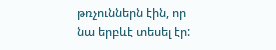թռչուններն էին, որ նա երբևէ տեսել էր: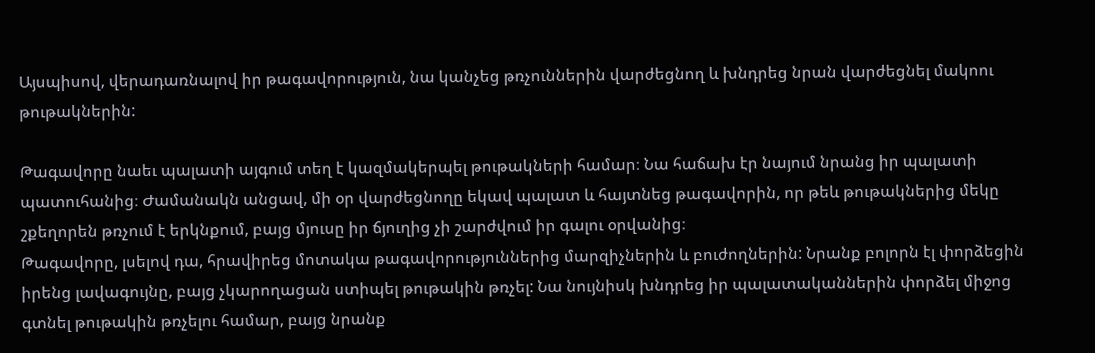Այսպիսով, վերադառնալով իր թագավորություն, նա կանչեց թռչուններին վարժեցնող և խնդրեց նրան վարժեցնել մակոու թութակներին:

Թագավորը նաեւ պալատի այգում տեղ է կազմակերպել թութակների համար։ Նա հաճախ էր նայում նրանց իր պալատի պատուհանից։ Ժամանակն անցավ, մի օր վարժեցնողը եկավ պալատ և հայտնեց թագավորին, որ թեև թութակներից մեկը շքեղորեն թռչում է երկնքում, բայց մյուսը իր ճյուղից չի շարժվում իր գալու օրվանից։
Թագավորը, լսելով դա, հրավիրեց մոտակա թագավորություններից մարզիչներին և բուժողներին: Նրանք բոլորն էլ փորձեցին իրենց լավագույնը, բայց չկարողացան ստիպել թութակին թռչել: Նա նույնիսկ խնդրեց իր պալատականներին փորձել միջոց գտնել թութակին թռչելու համար, բայց նրանք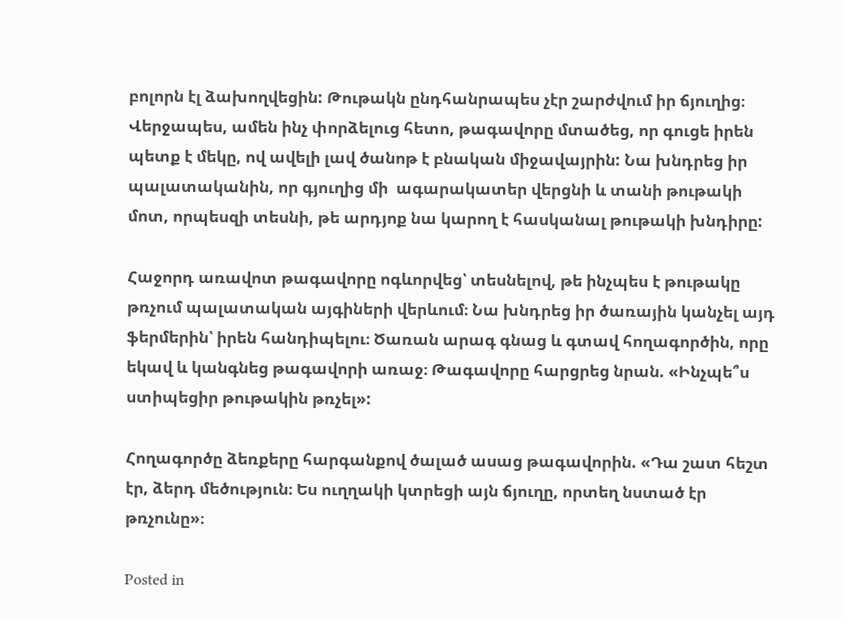բոլորն էլ ձախողվեցին: Թութակն ընդհանրապես չէր շարժվում իր ճյուղից։ Վերջապես, ամեն ինչ փորձելուց հետո, թագավորը մտածեց, որ գուցե իրեն պետք է մեկը, ով ավելի լավ ծանոթ է բնական միջավայրին: Նա խնդրեց իր պալատականին, որ գյուղից մի  ագարակատեր վերցնի և տանի թութակի մոտ, որպեսզի տեսնի, թե արդյոք նա կարող է հասկանալ թութակի խնդիրը:

Հաջորդ առավոտ թագավորը ոգևորվեց՝ տեսնելով, թե ինչպես է թութակը թռչում պալատական այգիների վերևում։ Նա խնդրեց իր ծառային կանչել այդ ֆերմերին՝ իրեն հանդիպելու։ Ծառան արագ գնաց և գտավ հողագործին, որը եկավ և կանգնեց թագավորի առաջ։ Թագավորը հարցրեց նրան. «Ինչպե՞ս ստիպեցիր թութակին թռչել»:

Հողագործը ձեռքերը հարգանքով ծալած ասաց թագավորին. «Դա շատ հեշտ էր, ձերդ մեծություն։ Ես ուղղակի կտրեցի այն ճյուղը, որտեղ նստած էր թռչունը»։

Posted in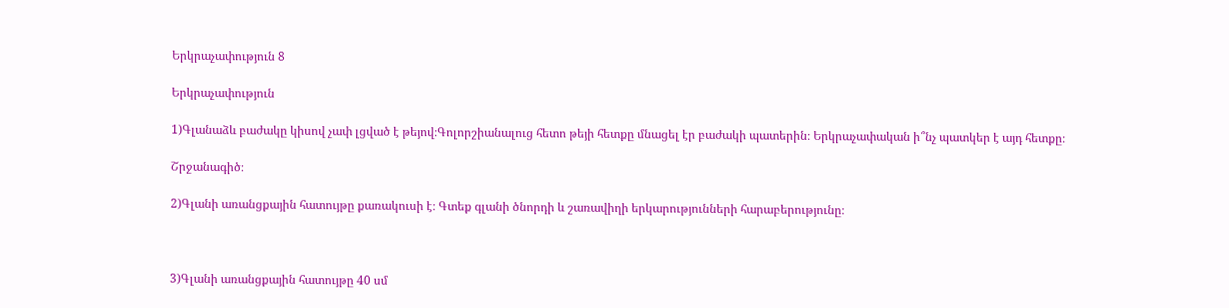Երկրաչափություն 8

Երկրաչափություն

1)Գլանաձև բաժակը կիսով չափ լցված է թեյով։Գոլորշիանալուց հետո թեյի հետքը մնացել էր բաժակի պատերին։ Երկրաչափական ի՞նչ պատկեր է այդ հետքը։

Շրջանագիծ։

2)Գլանի առանցքային հատույթը քառակուսի է։ Գտեք գլանի ծնորդի և շառավիղի երկարությունների հարաբերությունը։



3)Գլանի առանցքային հատույթը 40 սմ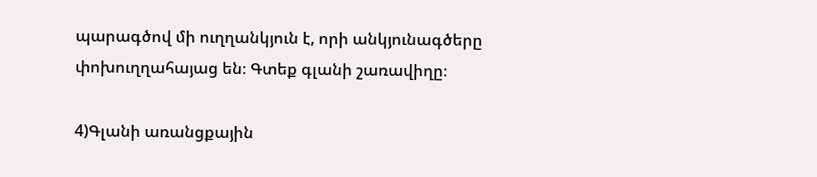պարագծով մի ուղղանկյուն է, որի անկյունագծերը փոխուղղահայաց են։ Գտեք գլանի շառավիղը։

4)Գլանի առանցքային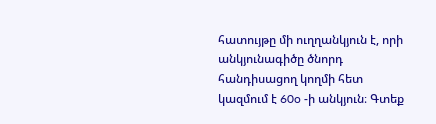հատույթը մի ուղղանկյուն է, որի անկյունագիծը ծնորդ հանդիսացող կողմի հետ կազմում է 60o -ի անկյուն։ Գտեք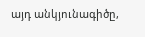այդ անկյունագիծը,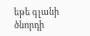եթե գլանի ծնորդի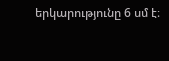երկարությունը 6 սմ է։